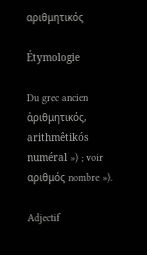αριθμητικός

Étymologie

Du grec ancien ἀριθμητικός, arithmêtikós numéral ») ; voir αριθμός nombre »).

Adjectif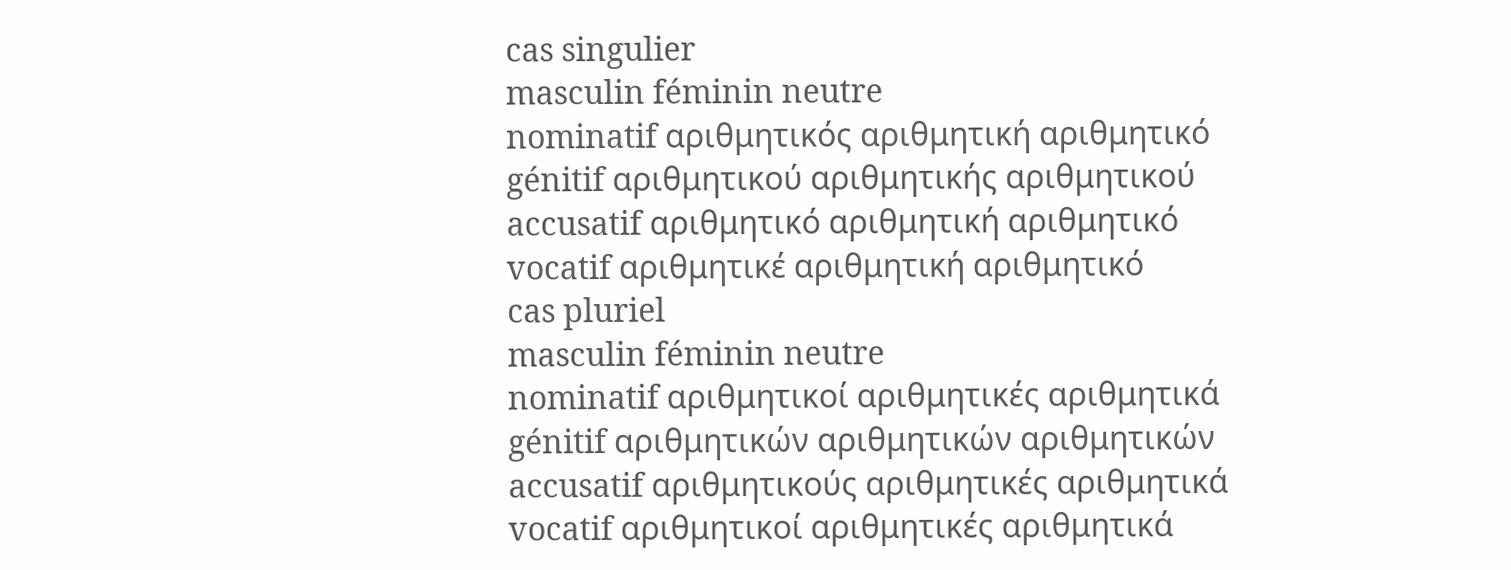cas singulier
masculin féminin neutre
nominatif αριθμητικός αριθμητική αριθμητικό
génitif αριθμητικού αριθμητικής αριθμητικού
accusatif αριθμητικό αριθμητική αριθμητικό
vocatif αριθμητικέ αριθμητική αριθμητικό
cas pluriel
masculin féminin neutre
nominatif αριθμητικοί αριθμητικές αριθμητικά
génitif αριθμητικών αριθμητικών αριθμητικών
accusatif αριθμητικούς αριθμητικές αριθμητικά
vocatif αριθμητικοί αριθμητικές αριθμητικά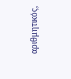αριθμητικός,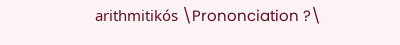arithmitikós \Prononciation ?\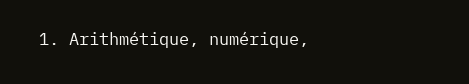1. Arithmétique, numérique,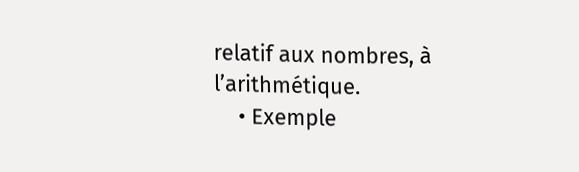relatif aux nombres, à l’arithmétique.
    • Exemple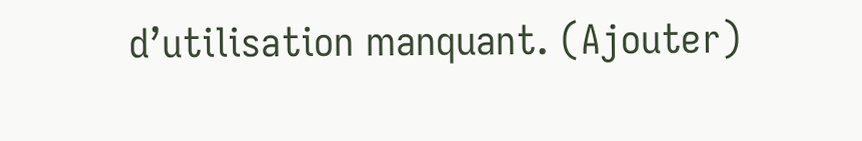d’utilisation manquant. (Ajouter)